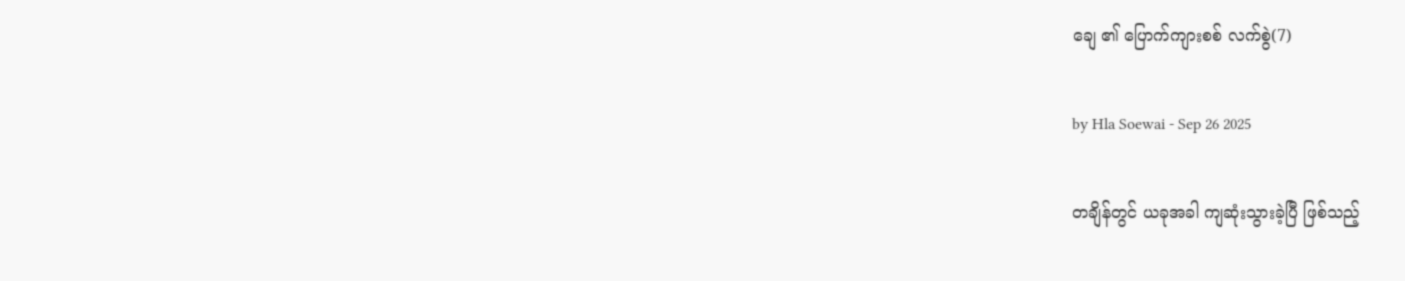ချေ ၏ ပြောက်ကျားစစ် လက်စွဲ(7)

by Hla Soewai - Sep 26 2025

တချိန်တွင် ယခုအခါ ကျဆုံးသွားခဲ့ပြီ ဖြစ်သည့်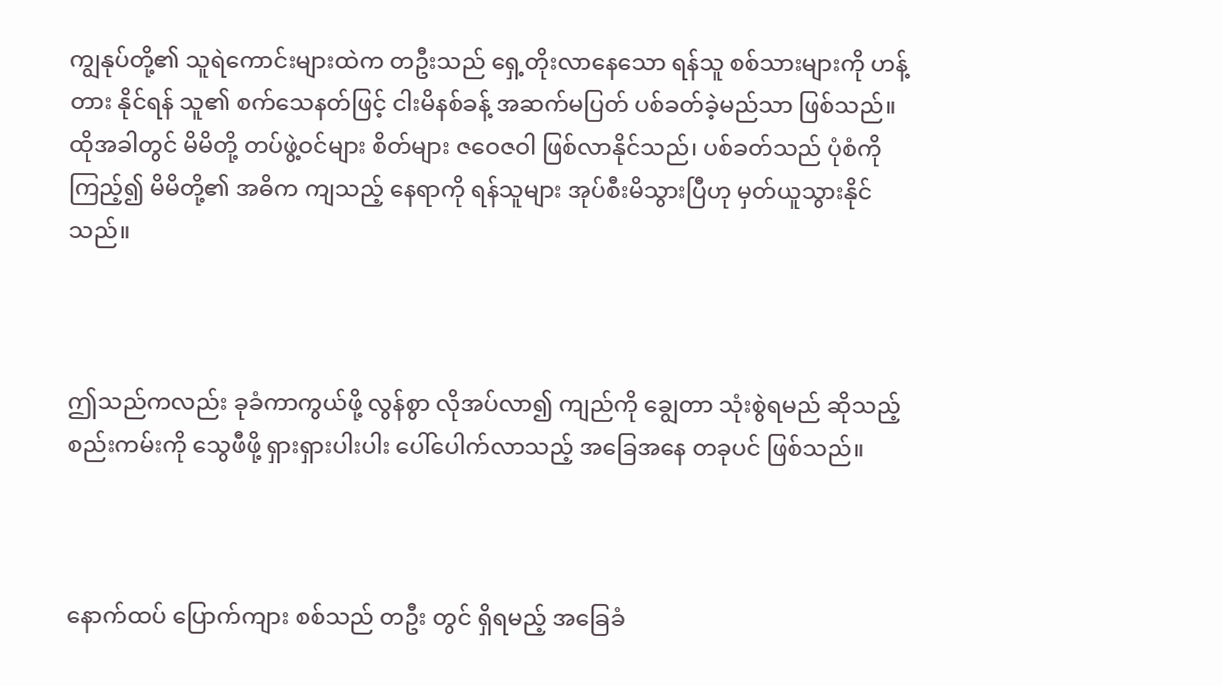ကျွနုပ်တို့၏ သူရဲကောင်းများထဲက တဦးသည် ရှေ့တိုးလာနေသော ရန်သူ စစ်သားများကို ဟန့်တား နိုင်ရန် သူ၏ စက်သေနတ်ဖြင့် ငါးမိနစ်ခန့် အဆက်မပြတ် ပစ်ခတ်ခဲ့မည်သာ ဖြစ်သည်။ ထိုအခါတွင် မိမိတို့ တပ်ဖွဲ့ဝင်များ စိတ်များ ဇဝေဇဝါ ဖြစ်လာနိုင်သည်၊ ပစ်ခတ်သည် ပုံစံကို ကြည့်၍ မိမိတို့၏ အဓိက ကျသည့် နေရာကို ရန်သူများ အုပ်စီးမိသွားပြီဟု မှတ်ယူသွားနိုင်သည်။



ဤသည်ကလည်း ခုခံကာကွယ်ဖို့ လွန်စွာ လိုအပ်လာ၍ ကျည်ကို ချွေတာ သုံးစွဲရမည် ဆိုသည့် စည်းကမ်းကို သွေဖီဖို့ ရှားရှားပါးပါး ပေါ်ပေါက်လာသည့် အခြေအနေ တခုပင် ဖြစ်သည်။



နောက်ထပ် ပြောက်ကျား စစ်သည် တဦး တွင် ရှိရမည့် အခြေခံ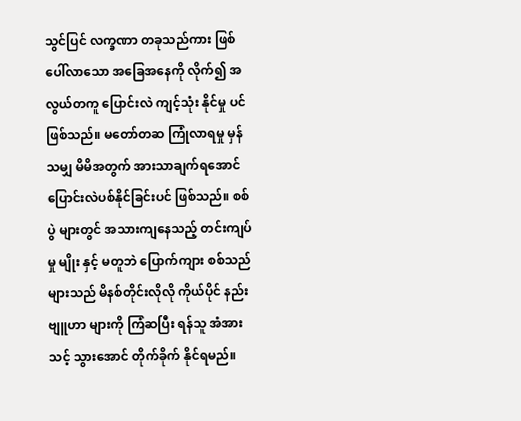သွင်ပြင် လက္ခဏာ တခုသည်ကား ဖြစ်ပေါ်လာသော အခြေအနေကို လိုက်၍ အလွယ်တကူ ပြောင်းလဲ ကျင့်သုံး နိုင်မှု ပင် ဖြစ်သည်။ မတော်တဆ ကြုံလာရမှု မှန်သမျှ မိမိအတွက် အားသာချက်ရအောင် ပြောင်းလဲပစ်နိုင်ခြင်းပင် ဖြစ်သည်။ စစ်ပွဲ များတွင် အသားကျနေသည့် တင်းကျပ်မှု မျိုး နှင့် မတူဘဲ ပြောက်ကျား စစ်သည်များသည် မိနစ်တိုင်းလိုလို ကိုယ်ပိုင် နည်းဗျူဟာ များကို ကြံဆပြီး ရန်သူ အံအားသင့် သွားအောင် တိုက်ခိုက် နိုင်ရမည်။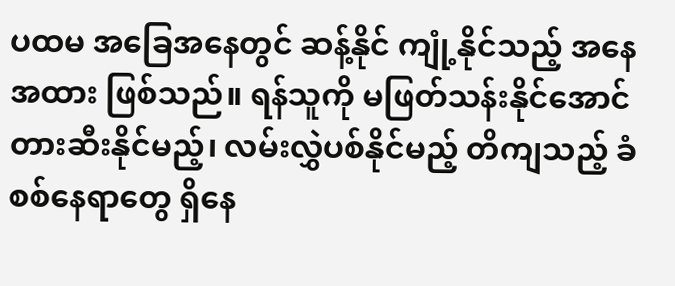ပထမ အခြေအနေတွင် ဆန့်နိုင် ကျုံ့နိုင်သည့် အနေအထား ဖြစ်သည်။ ရန်သူကို မဖြတ်သန်းနိုင်အောင် တားဆီးနိုင်မည့်၊ လမ်းလွှဲပစ်နိုင်မည့် တိကျသည့် ခံစစ်နေရာတွေ ရှိနေ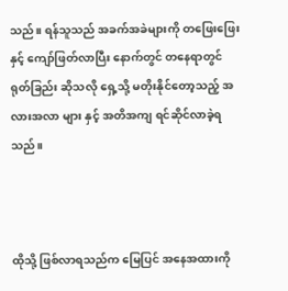သည်။ ရန်သူသည် အခက်အခဲများကို တဖြေးဖြေး နှင့် ကျော်ဖြတ်လာပြီး နောက်တွင် တနေရာတွင် ရုတ်ခြည်း ဆိုသလို ရှေ့သို့ မတိုးနိုင်တော့သည့် အလားအလာ များ နှင့် အတိအကျ ရင်ဆိုင်လာခဲ့ရသည်။



ထိုသို့ ဖြစ်လာရသည်က မြေပြင် အနေအထားကို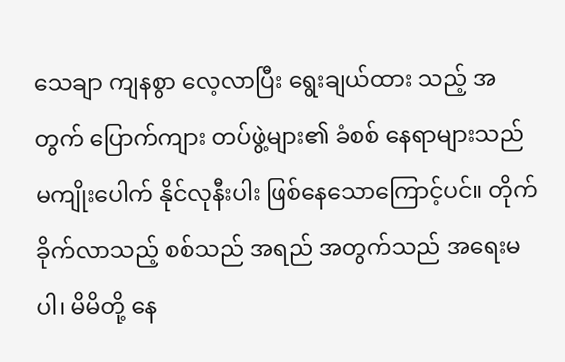သေချာ ကျနစွာ လေ့လာပြီး ရွေးချယ်ထား သည့် အတွက် ပြောက်ကျား တပ်ဖွဲ့များ၏ ခံစစ် နေရာများသည် မကျိုးပေါက် နိုင်လုနီးပါး ဖြစ်နေသောကြောင့်ပင်။ တိုက်ခိုက်လာသည့် စစ်သည် အရည် အတွက်သည် အရေးမပါ၊ မိမိတို့ နေ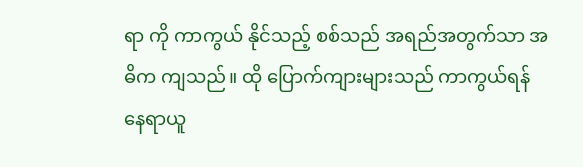ရာ ကို ကာကွယ် နိုင်သည့် စစ်သည် အရည်အတွက်သာ အဓိက ကျသည်။ ထို‌ ပြောက်ကျားများသည် ကာကွယ်ရန် နေရာယူ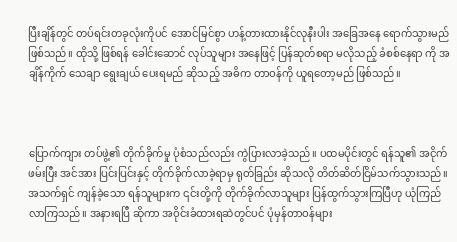ပြီးချိန်တွင် တပ်ရင်းတခုလုံးကိုပင် အောင်မြင်စွာ ဟန့်တားထားနိုင်လုနီးပါး အခြေအနေ ရောက်သွားမည် ဖြစ်သည်။ ထိုသို့ ဖြစ်ရန် ခေါင်းဆောင် လုပ်သူများ အနေဖြင့် ပြန်ဆုတ်စရာ မလိုသည့် ခံစစ်နေရာ ကို အချိန်ကိုက် သေချာ ရွေးချယ် ပေးရမည် ‌ဆိုသည့် အဓိက တာဝန်ကို ယူရတော့မည် ဖြစ်သည်။



ပြောက်ကျား တပ်ဖွဲ့၏ တိုက်ခိုက်မှု ပုံစံသည်လည်း ကွဲပြားလာခဲ့သည်။ ပထမပိုင်းတွင် ရန်သူ၏ အငိုက်ဖမ်းပြီး အင်အား ပြင်းပြင်းနှင့် တိုက်ခိုက်လာခဲ့ရာမှ ရုတ်ခြည်း ဆိုသလို တိတ်ဆိတ်ငြိမ်သက်သွားသည်။ အသက်ရှင် ကျန်ခဲ့သော ရန်သူများက ၎င်းတို့ကို တိုက်ခိုက်လာသူများ ပြန်ထွက်သွားကြပြီဟု ယုံကြည်လာကြသည်။ အနားရပြီ ဆိုကာ အဝိုင်းခံထားရဆဲတွင်ပင် ပုံမှန်တာဝန်များ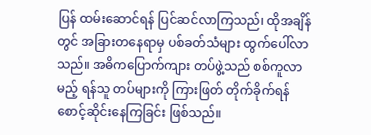ပြန် ထမ်းဆောင်ရန် ပြင်ဆင်လာကြသည်၊ ထိုအချိန်တွင် အခြားတနေရာမှ ပစ်ခတ်သံများ ထွက်ပေါ်လာသည်။ အဓိကပြောက်ကျား တပ်ဖွဲ့သည် စစ်ကူလာမည့် ရန်သူ တပ်များကို ကြားဖြတ် တိုက်ခိုက်ရန် စောင့်ဆိုင်းနေကြခြင်း ဖြစ်သည်။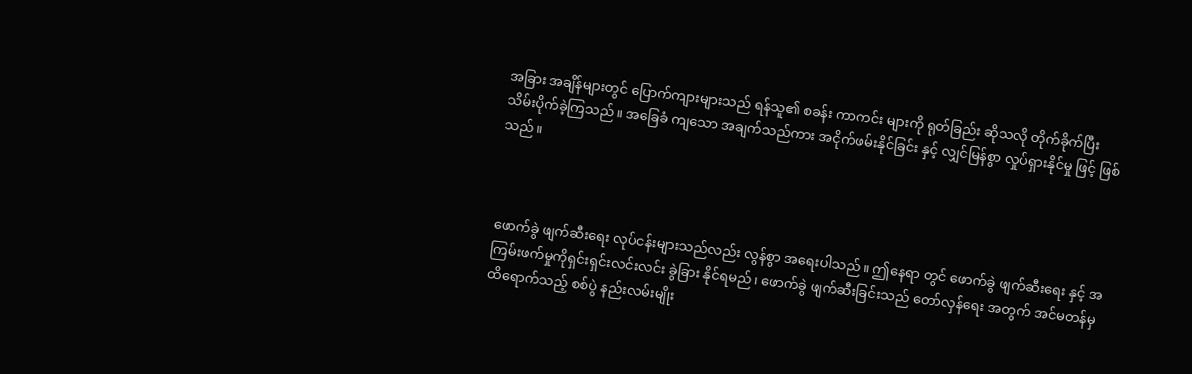အခြား အချိန်များတွင် ပြောက်ကျားများသည် ရန်သူ၏ စခန်း ကာကင်း များကို ရုတ်ခြည်း ဆိုသလို တိုက်ခိုက်ပြီး သိမ်းပိုက်ခဲ့ကြသည်။ အခြေခံ ကျသော အချက်သည်ကား အငိုက်ဖမ်းနိုင်ခြင်း နှင့် လျှင်မြန်စွာ လှုပ်ရှားနိုင်မှု ဖြင့် ဖြစ်သည်။



ဖောက်ခွဲ ဖျက်ဆီးရေး လုပ်ငန်းများသည်လည်း လွန်စွာ အရေးပါသည်။ ဤနေရာ တွင် ဖောက်ခွဲ ဖျက်ဆီးရေး နှင့် အကြမ်းဖက်မှုကိုရှင်းရှင်းလင်းလင်း ခွဲခြား နိုင်ရမည်၊ ဖောက်ခွဲ ဖျက်ဆီးခြင်းသည် တော်လှန်ရေး အတွက် အင်မတန်မှ ထိရောက်သည့် စစ်ပွဲ နည်းလမ်းမျိုး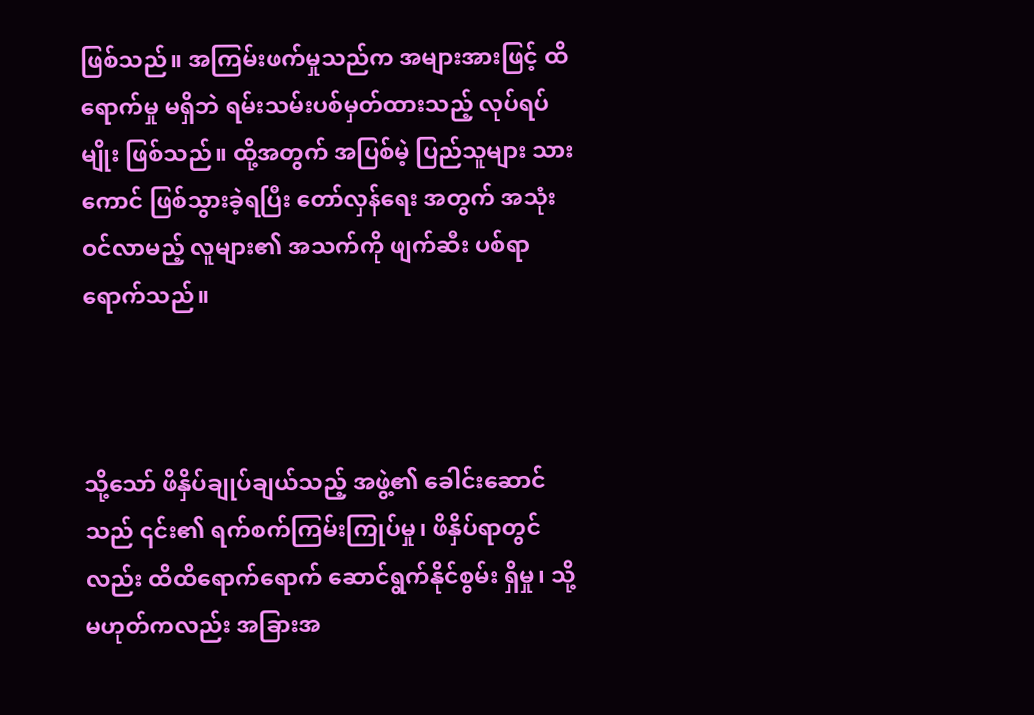ဖြစ်သည်။ အကြမ်းဖက်မှုသည်က အများအားဖြင့် ထိရောက်မှု မရှိဘဲ ရမ်းသမ်းပစ်မှတ်ထားသည့် လုပ်ရပ်မျိုး ဖြစ်သည်။ ထို့အတွက် အပြစ်မဲ့ ပြည်သူများ သားကောင် ဖြစ်သွားခဲ့ရပြီး တော်လှန်ရေး အတွက် အသုံးဝင်လာမည့် လူများ၏ အသက်ကို ဖျက်ဆီး ပစ်ရာ ရောက်သည်။



သို့သော် ဖိနှိပ်ချုပ်ချယ်သည့် အဖွဲ့၏ ခေါင်းဆောင်သည် ၎င်း၏ ရက်စက်ကြမ်းကြုပ်မှု၊ ဖိနှိပ်ရာတွင်လည်း ထိထိရောက်ရောက် ဆောင်ရွက်နိုင်စွမ်း ရှိမှု၊ သို့မဟုတ်ကလည်း အခြားအ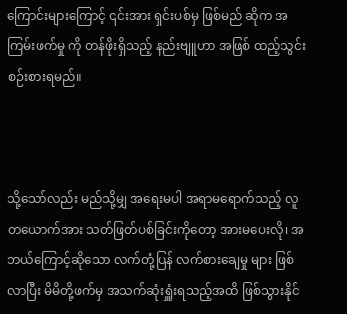ကြောင်းများကြောင့် ၎င်းအား ရှင်းပစ်မှ ဖြစ်မည် ဆိုက အကြမ်းဖက်မှု ကို တန်ဖိုးရှိသည့် နည်းဗျူဟာ အဖြစ် ထည့်သွင်းစဉ်းစားရမည်။



သို့သော်လည်း မည်သို့မျှ အရေးမပါ အရာမရောက်သည့် လူတယောက်အား သတ်ဖြတ်ပစ်ခြင်းကိုတော့ အားမပေးလို၊ အဘယ်ကြောင့်ဆိုသော လက်တုံ့ပြန် လက်စားချေမှု များ ဖြစ်လာပြီး မိမိတို့ဖက်မှ အသက်ဆုံးရှူံးရသည့်အထိ ဖြစ်သွားနိုင်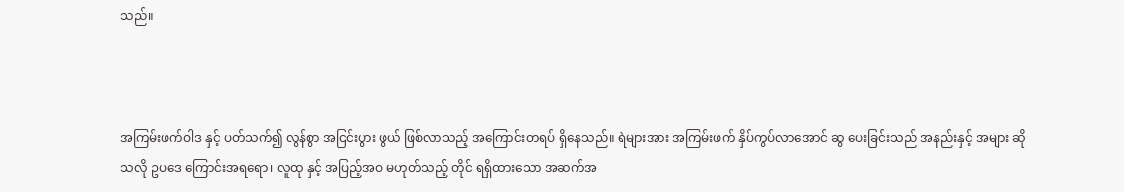သည်။



အကြမ်းဖက်ဝါဒ နှင့် ပတ်သက်၍ လွန်စွာ အငြင်းပွား ဖွယ် ဖြစ်လာသည့် အကြောင်းတရပ် ရှိနေသည်။ ရဲများအား အကြမ်းဖက် နှိပ်ကွပ်လာအောင် ဆွ ပေးခြင်းသည် အနည်းနှင့် အများ ဆိုသလို ဥပဒေ ကြောင်းအရရော၊ လူထု နှင့် အပြည့်အဝ မဟုတ်သည့် တိုင် ရရှိထားသော အဆက်အ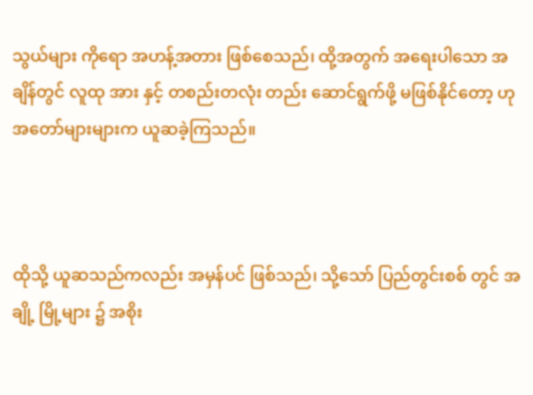သွယ်များ ကိုရော အဟန့်အတား ဖြစ်စေသည်၊ ထို့အတွက် အရေးပါသော အချိန်တွင် လူထု အား နှင့် တစည်းတလုံး တည်း ဆောင်ရွက်ဖို့ မဖြစ်နိုင်တော့ ဟု အတော်များများက ယူဆခဲ့ကြသည်။



ထိုသို့ ယူဆသည်ကလည်း အမှန်ပင် ဖြစ်သည်၊ သို့သော် ပြည်တွင်းစစ် တွင် အချို့ မြို့များ ၌ အစိုး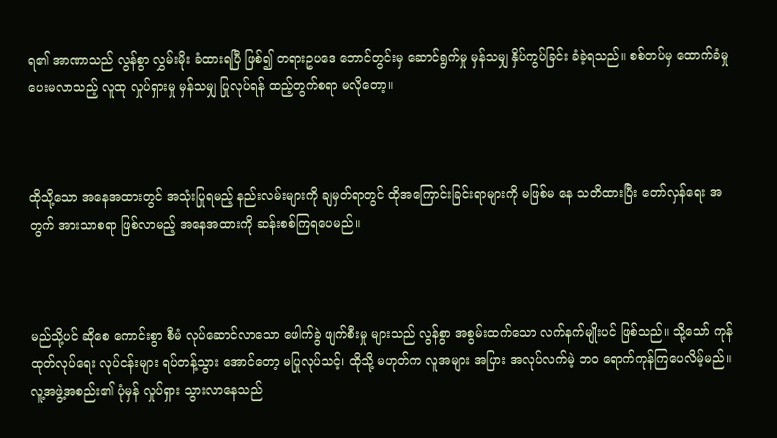ရ၏ အာဏာသည် လွန်စွာ လွှမ်းမိုး ခံထားရပြီ ဖြစ်၍ တရားဥပဒေ ဘောင်တွင်းမှ ဆောင်ရွက်မှု မှန်သမျှ နှိပ်ကွပ်ခြင်း ခံခဲ့ရသည်။ စစ်တပ်မှ ထောက်ခံမှု ပေးမလာသည့် လူထု လှုပ်ရှားမှု မှန်သမျှ ပြုလုပ်ရန် ထည့်တွက်စရာ မလိုတော့။



ထိုသို့သော အနေအထားတွင် အသုံးပြုရမည့် နည်းလမ်းများကို ချမှတ်ရာတွင် ထိုအကြောင်းခြင်းရာများကို မဖြစ်မ နေ သတိထားပြီး တော်လှန်ရေး အတွက် အားသာစရာ ဖြစ်လာမည့် အနေအထားကို ဆန်းစစ်ကြရပေမည်။



မည်သို့ပင် ဆိုစေ ကောင်းစွာ စီမံ လုပ်ဆောင်လာသော ဖေါက်ခွဲ ဖျက်စီးမှု များသည် လွန်စွာ အစွမ်းထက်သော လက်နက်မျိုးပင် ဖြစ်သည်။ သို့‌သော် ကုန်ထုတ်လုပ်ရေး လုပ်ငန်းများ ရပ်တန့်သွား အောင်တော့ မပြုလုပ်သင့်၊ ထိုသို့ မဟုတ်က လူအများ အပြား အလုပ်လက်မဲ့ ဘဝ ရောက်ကုန်ကြပေလိမ့်မည်။ လူ့အဖွဲ့အစည်း၏ ပုံမှန် လှုပ်ရှား သွားလာနေသည်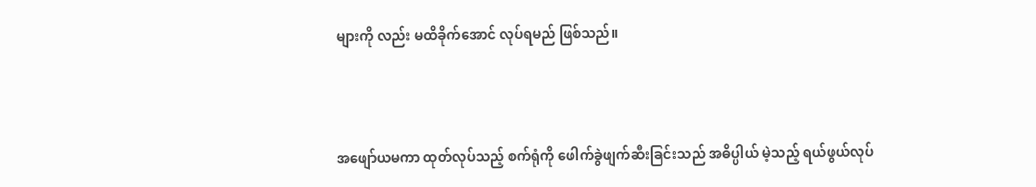များကို လည်း မထိခိုက်အောင် လုပ်ရမည် ဖြစ်သည်။



အဖျော်ယမကာ ထုတ်လုပ်သည့် စက်ရုံကို ဖေါက်ခွဲဖျက်ဆီးခြင်းသည် အဓိပ္ပါယ် မဲ့သည့် ရယ်ဖွယ်လုပ်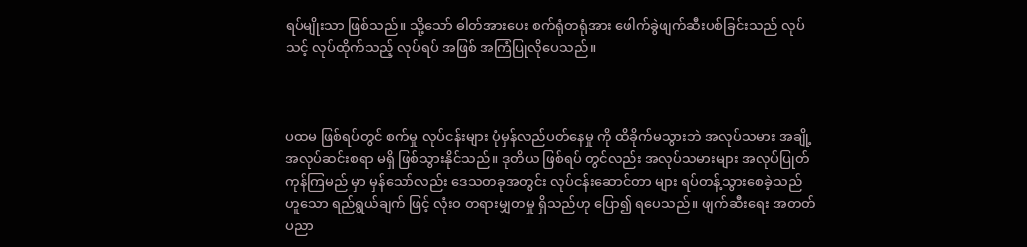ရပ်မျိုးသာ ဖြစ်သည်။ သို့သော် ဓါတ်အားပေး စက်ရုံတရုံအား ဖေါက်ခွဲဖျက်ဆီးပစ်ခြင်းသည် လုပ်သင့် လုပ်ထိုက်သည့် လုပ်ရပ် အဖြစ် အကြံပြုလိုပေသည်။



ပထမ ဖြစ်ရပ်တွင် စက်မှု လုပ်ငန်းများ ပုံမှန်လည်ပတ်နေမှု ကို ထိခိုက်မသွားဘဲ အလုပ်သမား အချို့ အလုပ်ဆင်းစရာ မရှိ ဖြစ်သွားနိုင်သည်။ ဒုတိယ ဖြစ်ရပ် တွင်လည်း အလုပ်သမားများ အလုပ်ပြုတ်ကုန်ကြမည် မှာ မှန်သော်လည်း ဒေသတခုအတွင်း လုပ်ငန်းဆောင်တာ များ ရပ်တန့်သွားစေခဲ့သည် ဟူသော ရည်ရွယ်ချက် ဖြင့် လုံးဝ တရားမျှတမှု ရှိသည်ဟု ပြော၍ ရပေသည်။ ဖျက်ဆီးရေး အတတ်ပညာ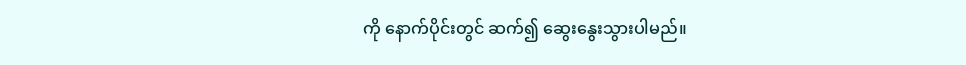ကို နောက်ပိုင်းတွင် ဆက်၍ ဆွေးနွေးသွားပါမည်။